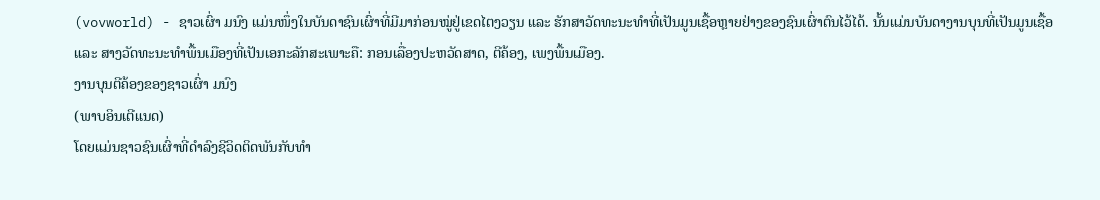(vovworld) - ຊາວເຜົ່າ ມນົງ ແມ່ນໜຶ່ງໃນບັນດາຊົນເຜົ່າທີ່ມີມາກ່ອນໝູ່ຢູ່ເຂດໄຕງວຽນ ແລະ ຮັກສາວັດທະນະທຳທີ່ເປັນມູນເຊື້ອຫຼາຍຢ່າງຂອງຊົນເຜົ່າຕົນໄວ້ໄດ້. ນັ້ນແມ່ນບັນດາງານບຸນທີ່ເປັນມູນເຊື້ອ ແລະ ສາງວັດທະນະທຳພື້ນເມືອງທີ່ເປັນເອກະລັກສະເພາະຄື: ກອນເລື່ອງປະຫວັດສາດ, ຕີຄ້ອງ, ເພງພື້ນເມືອງ.
ງານບຸນຕີຄ້ອງຂອງຊາວເຜົ່າ ມນົງ
(ພາບອິນເຕີແນດ)
ໂດຍແມ່ນຊາວຊົນເຜົ່າທີ່ດຳລົງຊີວິດຕິດພັນກັບທຳ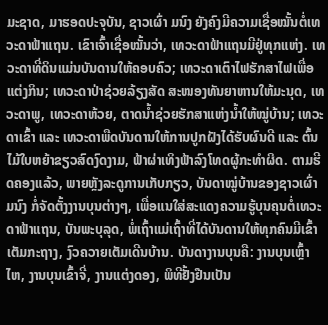ມະຊາດ, ມາຮອດປະຈຸບັນ, ຊາວເຜົ່າ ມນົງ ຍັງຄົງມີຄວາມເຊື່ອໝັ້ນຕໍ່ເທວະດາຟ້າແຖນ. ເຂົາເຈົ້າເຊື່ອໝັ້ນວ່າ, ເທວະດາຟ້າແຖນມີຢູ່ທຸກແຫ່ງ. ເທວະດາທີ່ດິນແມ່ນບັນດານໃຫ້ຄອບຄົວ; ເທວະດາເຕົາໄຟຮັກສາໄຟເພື່ອແຕ່ງກິນ; ເທວະດາປ່າຊ່ວຍລ້ຽງສັດ ສະໜອງທັນຍາຫານໃຫ້ມະນຸດ, ເທວະດາພູ, ເທວະດາຫ້ວຍ, ຕາດນ້ຳຊ່ວຍຮັກສາແຫ່ງນ້ຳໃຫ້ໝູ່ບ້ານ; ເທວະດາເຂົ້າ ແລະ ເທວະດາພືດບັນດານໃຫ້ການປູກຝັງໄດ້ຮັບຜົນດີ ແລະ ຕົ້ນໄມ້ໃບຫຍ້າຂຽວສົດງົດງາມ, ຟ້າຜ່າເທິງຟ້າລົງໂທດຜູ້ກະທຳຜິດ. ຕາມຮີດຄອງແລ້ວ, ພາຍຫຼັງລະດູການເກັບກຽວ, ບັນດາໝູ່ບ້ານຂອງຊາວເຜົ່າ ມນົງ ກໍ່ຈັດຕັ້ງງານບຸນຕ່າງໆ, ເພື່ອແນໃສ່ສະແດງຄວາມຮູ້ບຸນຄຸນຕໍ່ເທວະດາຟ້າແຖນ, ບັນພະບຸລຸດ, ພໍ່ເຖົ້າແມ່ເຖົ້າທີ່ໄດ້ບັນດານໃຫ້ທຸກຄົນມີເຂົ້າເຕັມກະຖາງ, ງົວຄວາຍເຕັມເດີນບ້ານ. ບັນດາງານບຸນຄື: ງານບຸນເຫຼົ້າໄຫ, ງານບຸນເຂົ້າຈີ່, ງານແຕ່ງດອງ, ພິທີຢັ້ງຢືນເປັນ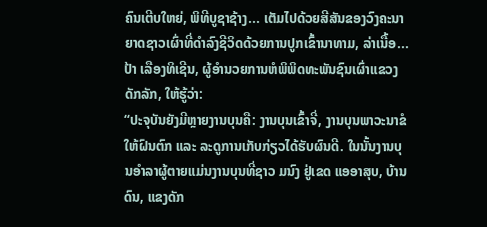ຄົນເຕີບໃຫຍ່, ພິທີບູຊາຊ້າງ... ເຕັມໄປດ້ວຍສີສັນຂອງວົງຄະນາຍາດຊາວເຜົ່າທີ່ດຳລົງຊີວິດດ້ວຍການປູກເຂົ້ານາທາມ, ລ່າເນື້ອ... ປ້າ ເລືອງທິເຊີນ, ຜູ້ອຳນວຍການຫໍພິພິດທະພັນຊົນເຜົ່າແຂວງດັກລັກ, ໃຫ້ຮູ້ວ່າ:
“ປະຈຸບັນຍັງມີຫຼາຍງານບຸນຄື: ງານບຸນເຂົ້າຈີ່, ງານບຸນພາວະນາຂໍໃຫ້ຝົນຕົກ ແລະ ລະດູການເກັບກ່ຽວໄດ້ຮັບຜົນດີ. ໃນນັ້ນງານບຸນອຳລາຜູ້ຕາຍແມ່ນງານບຸນທີ່ຊາວ ມນົງ ຢູ່ເຂດ ແອອາສຸບ, ບ້ານດົນ, ແຂງດັກ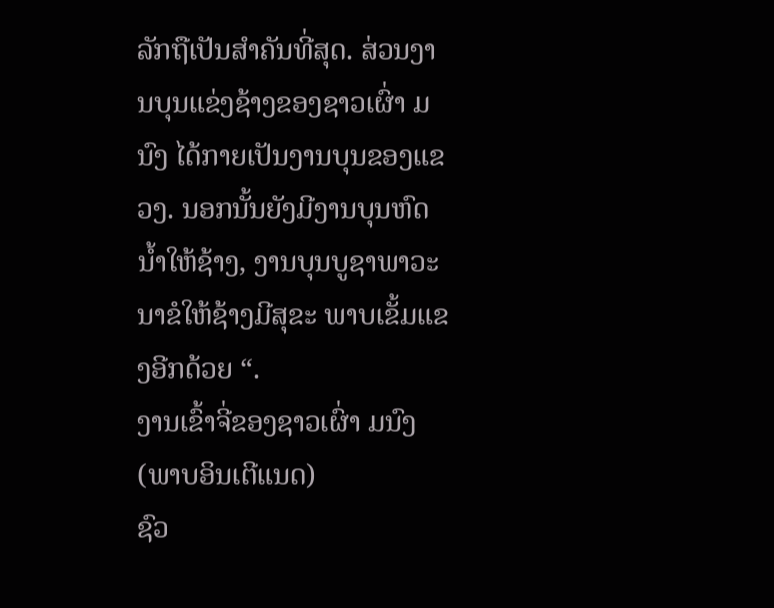ລັກຖືເປັນສຳຄັນທີ່ສຸດ. ສ່ວນງານບຸນແຂ່ງຊ້າງຂອງຊາວເຜົ່າ ມນົງ ໄດ້ກາຍເປັນງານບຸນຂອງແຂວງ. ນອກນັ້ນຍັງມີງານບຸນຫົດນ້ຳໃຫ້ຊ້າງ, ງານບຸນບູຊາພາວະນາຂໍໃຫ້ຊ້າງມີສຸຂະ ພາບເຂັ້ມແຂງອີກດ້ວຍ “.
ງານເຂົ້າຈີ່ຂອງຊາວເຜົ່າ ມນົງ
(ພາບອິນເຕີແນດ)
ຊົວ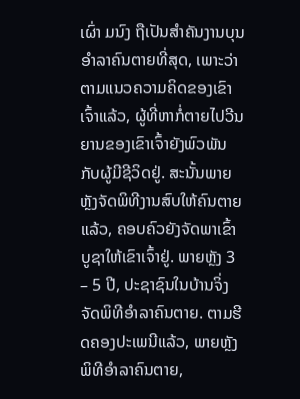ເຜົ່າ ມນົງ ຖືເປັນສຳຄັນງານບຸນອຳລາຄົນຕາຍທີ່ສຸດ, ເພາະວ່າຕາມແນວຄວາມຄິດຂອງເຂົາເຈົ້າແລ້ວ, ຜູ້ທີ່ຫາກໍ່ຕາຍໄປວີນຍານຂອງເຂົາເຈົ້າຍັງພົວພັນກັບຜູ້ມີຊີວິດຢູ່. ສະນັ້ນພາຍຫຼັງຈັດພິທີງານສົບໃຫ້ຄົນຕາຍແລ້ວ, ຄອບຄົວຍັງຈັດພາເຂົ້າບູຊາໃຫ້ເຂົາເຈົ້າຢູ່. ພາຍຫຼັງ 3 – 5 ປີ, ປະຊາຊົນໃນບ້ານຈິ່ງຈັດພິທີອຳລາຄົນຕາຍ. ຕາມຮີດຄອງປະເພນີແລ້ວ, ພາຍຫຼັງພິທີອຳລາຄົນຕາຍ,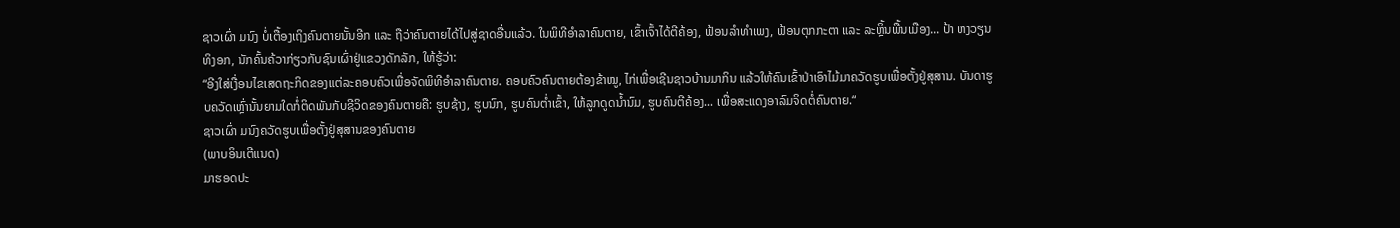ຊາວເຜົ່າ ມນົງ ບໍ່ເຕື້ອງເຖິງຄົນຕາຍນັ້ນອີກ ແລະ ຖືວ່າຄົນຕາຍໄດ້ໄປສູ່ຊາດອື່ນແລ້ວ. ໃນພິທີອຳລາຄົນຕາຍ, ເຂົ້າເຈົ້າໄດ້ຕີຄ້ອງ, ຟ້ອນລຳທຳເພງ, ຟ້ອນຕຸກກະຕາ ແລະ ລະຫຼິ້ນພື້ນເມືອງ... ປ້າ ຫງວຽນທິງອກ, ນັກຄົ້ນຄ້ວາກ່ຽວກັບຊົນເຜົ່າຢູ່ແຂວງດັກລັກ, ໃຫ້ຮູ້ວ່າ:
“ອີງໃສ່ເງື່ອນໄຂເສດຖະກິດຂອງແຕ່ລະຄອບຄົວເພື່ອຈັດພິທີອຳລາຄົນຕາຍ. ຄອບຄົວຄົນຕາຍຕ້ອງຂ້າໝູ, ໄກ່ເພື່ອເຊີນຊາວບ້ານມາກິນ ແລ້ວໃຫ້ຄົນເຂົ້າປ່າເອົາໄມ້ມາຄວັດຮູບເພື່ອຕັ້ງຢູ່ສຸສານ. ບັນດາຮູບຄວັດເຫຼົ່ານັ້ນຍາມໃດກໍ່ຕິດພັນກັບຊີວິດຂອງຄົນຕາຍຄື: ຮູບຊ້າງ, ຮູບນົກ, ຮູບຄົນຕ່ຳເຂົ້າ, ໃຫ້ລູກດູດນ້ຳນົມ, ຮູບຄົນຕີຄ້ອງ... ເພື່ອສະແດງອາລົມຈິດຕໍ່ຄົນຕາຍ.“
ຊາວເຜົ່າ ມນົງຄວັດຮູບເພື່ອຕັ້ງຢູ່ສຸສານຂອງຄົນຕາຍ
(ພາບອິນເຕີແນດ)
ມາຮອດປະ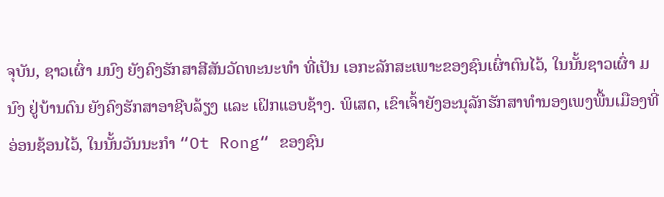ຈຸບັນ, ຊາວເຜົ່າ ມນົງ ຍັງຄົງຮັກສາສີສັນວັດທະນະທຳ ທີ່ເປັນ ເອກະລັກສະເພາະຂອງຊົນເຜົ່າຕົນໄວ້, ໃນນັ້ນຊາວເຜົ່າ ມນົງ ຢູ່ບ້ານດົນ ຍັງຄົງຮັກສາອາຊີບລ້ຽງ ແລະ ເຝິກແອບຊ້າງ. ພິເສດ, ເຂົາເຈົ້າຍັງອະນຸລັກຮັກສາທຳນອງເພງພື້ນເມືອງທີ່ອ່ອນຊ້ອນໄວ້, ໃນນັ້ນວັນນະກຳ “Ot Rong“ ຂອງຊົນ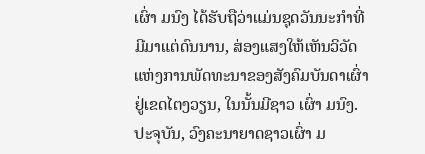ເຜົ່າ ມນົງ ໄດ້ຮັບຖືວ່າແມ່ນຊຸດວັນນະກຳທີ່ມີມາແຕ່ດົນນານ, ສ່ອງແສງໃຫ້ເຫັນວິວັດແຫ່ງການພັດທະນາຂອງສັງຄົມບັນດາເຜົ່າຢູ່ເຂດໄຕງວຽນ, ໃນນັ້ນມີຊາວ ເຜົ່າ ມນົງ.
ປະຈຸບັນ, ວົງຄະນາຍາດຊາວເຜົ່າ ມ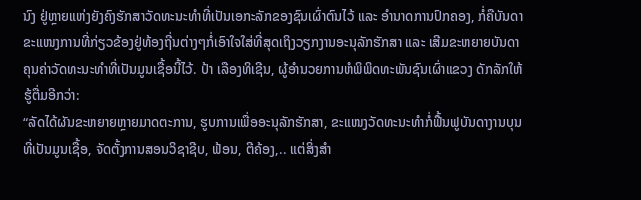ນົງ ຢູ່ຫຼາຍແຫ່ງຍັງຄົງຮັກສາວັດທະນະທຳທີ່ເປັນເອກະລັກຂອງຊົນເຜົ່າຕົນໄວ້ ແລະ ອຳນາດການປົກຄອງ, ກໍ່ຄືບັນດາຂະແໜງການທີ່ກ່ຽວຂ້ອງຢູ່ທ້ອງຖີ່ນຕ່າງໆກໍ່ເອົາໃຈໃສ່ທີ່ສຸດເຖິງວຽກງານອະນຸລັກຮັກສາ ແລະ ເສີມຂະຫຍາຍບັນດາຄຸນຄ່າວັດທະນະທຳທີ່ເປັນມູນເຊື້ອນີ້ໄວ້. ປ້າ ເລືອງທິເຊີນ, ຜູ້ອຳນວຍການຫໍພິພິດທະພັນຊົນເຜົ່າແຂວງ ດັກລັກໃຫ້ຮູ້ຕື່ມອີກວ່າ:
“ລັດໄດ້ຜັນຂະຫຍາຍຫຼາຍມາດຕະການ, ຮູບການເພື່ອອະນຸລັກຮັກສາ, ຂະແໜງວັດທະນະທຳກໍ່ຟື້ນຟູບັນດາງານບຸນທີ່ເປັນມູນເຊື້ອ, ຈັດຕັ້ງການສອນວິຊາຊີບ, ຟ້ອນ, ຕີຄ້ອງ,.. ແຕ່ສິ່ງສຳ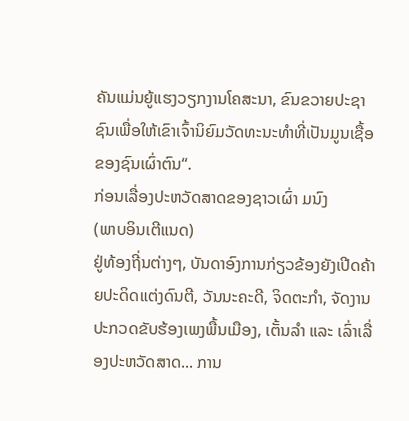ຄັນແມ່ນຍູ້ແຮງວຽກງານໂຄສະນາ, ຂົນຂວາຍປະຊາຊົນເພື່ອໃຫ້ເຂົາເຈົ້ານິຍົມວັດທະນະທຳທີ່ເປັນມູນເຊື້ອຂອງຊົນເຜົ່າຕົນ“.
ກ່ອນເລື່ອງປະຫວັດສາດຂອງຊາວເຜົ່າ ມນົງ
(ພາບອິນເຕີແນດ)
ຢູ່ທ້ອງຖີ່ນຕ່າງໆ, ບັນດາອົງການກ່ຽວຂ້ອງຍັງເປີດຄ້າຍປະດິດແຕ່ງດົນຕີ, ວັນນະຄະດີ, ຈິດຕະກຳ, ຈັດງານປະກວດຂັບຮ້ອງເພງພື້ນເມືອງ, ເຕັ້ນລຳ ແລະ ເລົ່າເລື່ອງປະຫວັດສາດ... ການ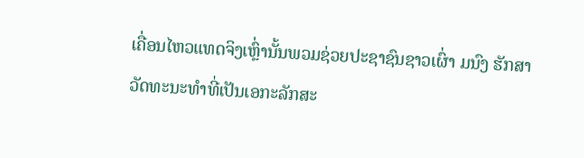ເຄື່ອນໄຫວແທດຈິງເຫຼົ່ານັ້ນພວມຊ່ວຍປະຊາຊົນຊາວເຜົ່າ ມນົງ ຮັກສາວັດທະນະທຳທີ່ເປັນເອກະລັກສະ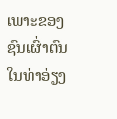ເພາະຂອງຊົນເຜົ່າຕົນໃນທ່າອ່ຽງ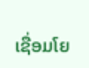ເຊື່ອມໂຍ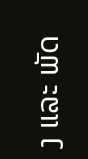ງ ແລະ ພັດ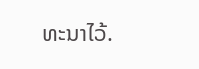ທະນາໄວ້.